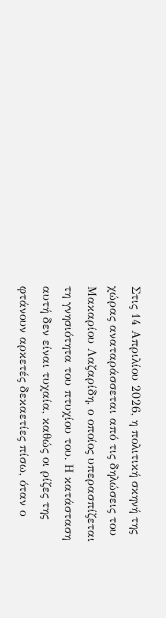Στις 14 Απριλίου 2026, η πολιτική σκηνή της χώρας αναταράσσεται από τις δηλώσεις του Μακαρίου Λαζαρίδη, ο οποίος υπερασπίζεται τη γνησιότητα του πτυχίου του. Η κατάσταση αυτή δεν είναι τυχαία, καθώς οι ρίζες της φτάνουν αρκετές δεκαετίες πίσω, όταν ο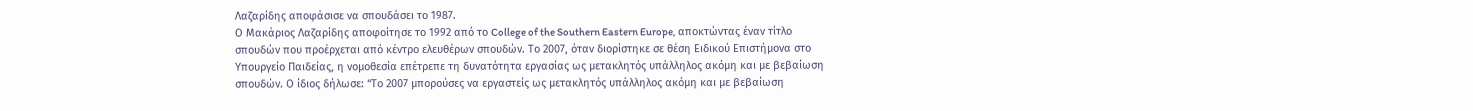Λαζαρίδης αποφάσισε να σπουδάσει το 1987.
Ο Μακάριος Λαζαρίδης αποφοίτησε το 1992 από το College of the Southern Eastern Europe, αποκτώντας έναν τίτλο σπουδών που προέρχεται από κέντρο ελευθέρων σπουδών. Το 2007, όταν διορίστηκε σε θέση Ειδικού Επιστήμονα στο Υπουργείο Παιδείας, η νομοθεσία επέτρεπε τη δυνατότητα εργασίας ως μετακλητός υπάλληλος ακόμη και με βεβαίωση σπουδών. Ο ίδιος δήλωσε: “Το 2007 μπορούσες να εργαστείς ως μετακλητός υπάλληλος ακόμη και με βεβαίωση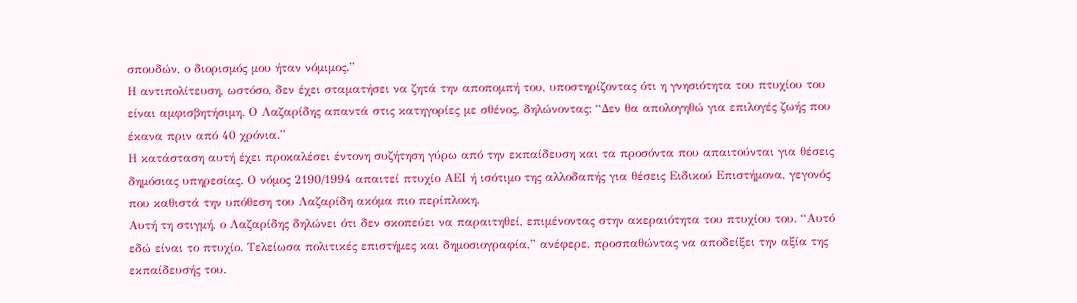σπουδών, ο διορισμός μου ήταν νόμιμος.”
Η αντιπολίτευση, ωστόσο, δεν έχει σταματήσει να ζητά την αποπομπή του, υποστηρίζοντας ότι η γνησιότητα του πτυχίου του είναι αμφισβητήσιμη. Ο Λαζαρίδης απαντά στις κατηγορίες με σθένος, δηλώνοντας: “Δεν θα απολογηθώ για επιλογές ζωής που έκανα πριν από 40 χρόνια.”
Η κατάσταση αυτή έχει προκαλέσει έντονη συζήτηση γύρω από την εκπαίδευση και τα προσόντα που απαιτούνται για θέσεις δημόσιας υπηρεσίας. Ο νόμος 2190/1994 απαιτεί πτυχίο ΑΕΙ ή ισότιμο της αλλοδαπής για θέσεις Ειδικού Επιστήμονα, γεγονός που καθιστά την υπόθεση του Λαζαρίδη ακόμα πιο περίπλοκη.
Αυτή τη στιγμή, ο Λαζαρίδης δηλώνει ότι δεν σκοπεύει να παραιτηθεί, επιμένοντας στην ακεραιότητα του πτυχίου του. “Αυτό εδώ είναι το πτυχίο. Τελείωσα πολιτικές επιστήμες και δημοσιογραφία,” ανέφερε, προσπαθώντας να αποδείξει την αξία της εκπαίδευσής του.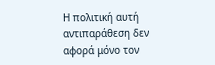Η πολιτική αυτή αντιπαράθεση δεν αφορά μόνο τον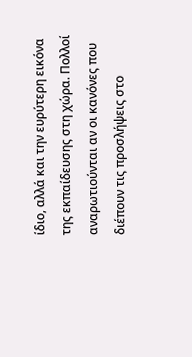ίδιο, αλλά και την ευρύτερη εικόνα της εκπαίδευσης στη χώρα. Πολλοί αναρωτιούνται αν οι κανόνες που διέπουν τις προσλήψεις στο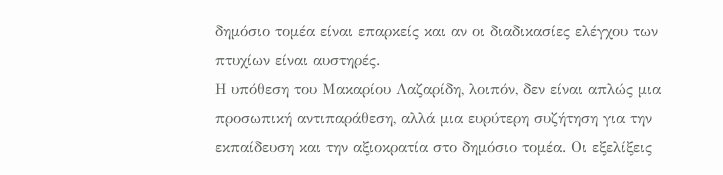δημόσιο τομέα είναι επαρκείς και αν οι διαδικασίες ελέγχου των πτυχίων είναι αυστηρές.
Η υπόθεση του Μακαρίου Λαζαρίδη, λοιπόν, δεν είναι απλώς μια προσωπική αντιπαράθεση, αλλά μια ευρύτερη συζήτηση για την εκπαίδευση και την αξιοκρατία στο δημόσιο τομέα. Οι εξελίξεις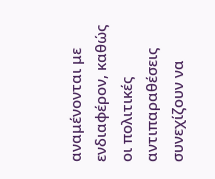αναμένονται με ενδιαφέρον, καθώς οι πολιτικές αντιπαραθέσεις συνεχίζουν να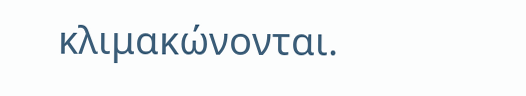κλιμακώνονται.